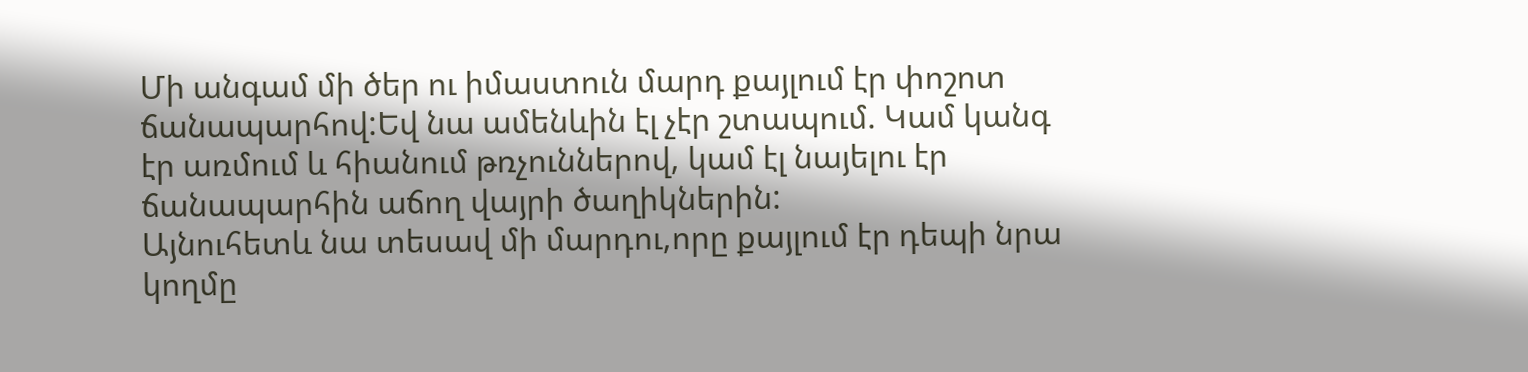Մի անգամ մի ծեր ու իմաստուն մարդ քայլում էր փոշոտ ճանապարհով:Եվ նա ամենևին էլ չէր շտապում. Կամ կանգ էր առմում և հիանում թռչուններով, կամ էլ նայելու էր ճանապարհին աճող վայրի ծաղիկներին:
Այնուհետև նա տեսավ մի մարդու,որը քայլում էր դեպի նրա կողմը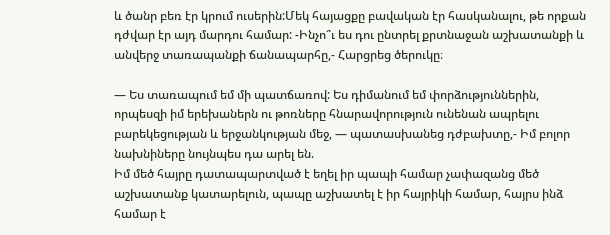և ծանր բեռ էր կրում ուսերին:Մեկ հայացքը բավական էր հասկանալու, թե որքան դժվար էր այդ մարդու համար: -Ինչո՞ւ ես դու ընտրել քրտնաջան աշխատանքի և անվերջ տառապանքի ճանապարհը,- Հարցրեց ծերուկը։

— Ես տառապում եմ մի պատճառով: Ես դիմանում եմ փորձություններին, որպեսզի իմ երեխաներն ու թոռները հնարավորություն ունենան ապրելու բարեկեցության և երջանկության մեջ, — պատասխանեց դժբախտը,- Իմ բոլոր նախնիները նույնպես դա արել են.
Իմ մեծ հայրը դատապարտված է եղել իր պապի համար չափազանց մեծ աշխատանք կատարելուն, պապը աշխատել է իր հայրիկի համար, հայրս ինձ համար է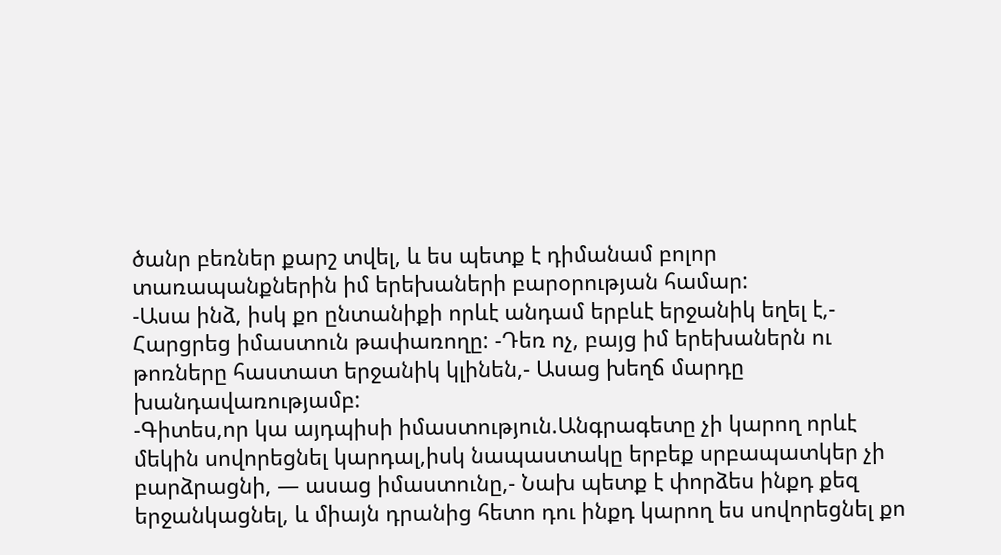ծանր բեռներ քարշ տվել, և ես պետք է դիմանամ բոլոր տառապանքներին իմ երեխաների բարօրության համար:
-Ասա ինձ, իսկ քո ընտանիքի որևէ անդամ երբևէ երջանիկ եղել է,- Հարցրեց իմաստուն թափառողը: -Դեռ ոչ, բայց իմ երեխաներն ու թոռները հաստատ երջանիկ կլինեն,- Ասաց խեղճ մարդը խանդավառությամբ:
-Գիտես,որ կա այդպիսի իմաստություն.Անգրագետը չի կարող որևէ մեկին սովորեցնել կարդալ,իսկ նապաստակը երբեք սրբապատկեր չի բարձրացնի, — ասաց իմաստունը,- Նախ պետք է փորձես ինքդ քեզ երջանկացնել, և միայն դրանից հետո դու ինքդ կարող ես սովորեցնել քո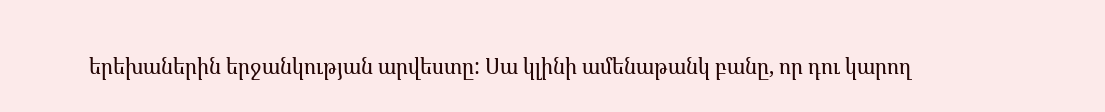երեխաներին երջանկության արվեստը: Սա կլինի ամենաթանկ բանը, որ դու կարող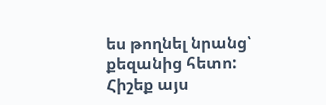ես թողնել նրանց՝ քեզանից հետո:
Հիշեք այս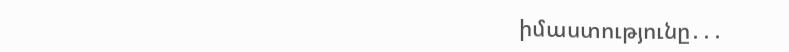իմաստությունը․․․